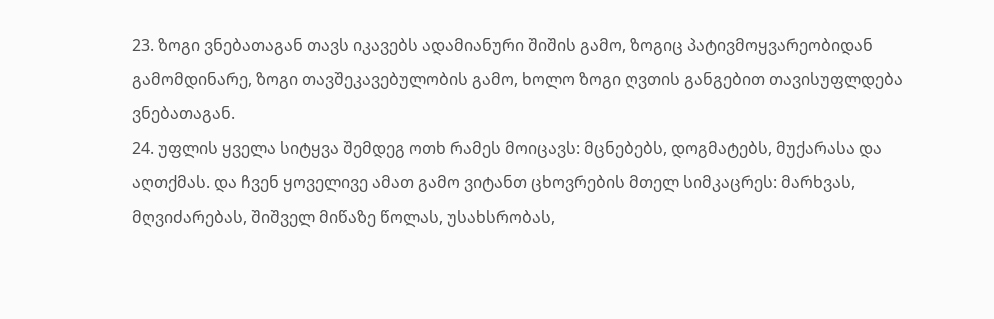23. ზოგი ვნებათაგან თავს იკავებს ადამიანური შიშის გამო, ზოგიც პატივმოყვარეობიდან გამომდინარე, ზოგი თავშეკავებულობის გამო, ხოლო ზოგი ღვთის განგებით თავისუფლდება ვნებათაგან.
24. უფლის ყველა სიტყვა შემდეგ ოთხ რამეს მოიცავს: მცნებებს, დოგმატებს, მუქარასა და აღთქმას. და ჩვენ ყოველივე ამათ გამო ვიტანთ ცხოვრების მთელ სიმკაცრეს: მარხვას, მღვიძარებას, შიშველ მიწაზე წოლას, უსახსრობას,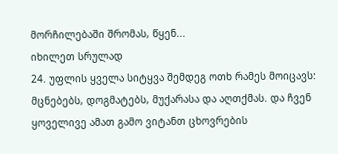მორჩილებაში შრომას, წყენ...
იხილეთ სრულად
24. უფლის ყველა სიტყვა შემდეგ ოთხ რამეს მოიცავს: მცნებებს, დოგმატებს, მუქარასა და აღთქმას. და ჩვენ ყოველივე ამათ გამო ვიტანთ ცხოვრების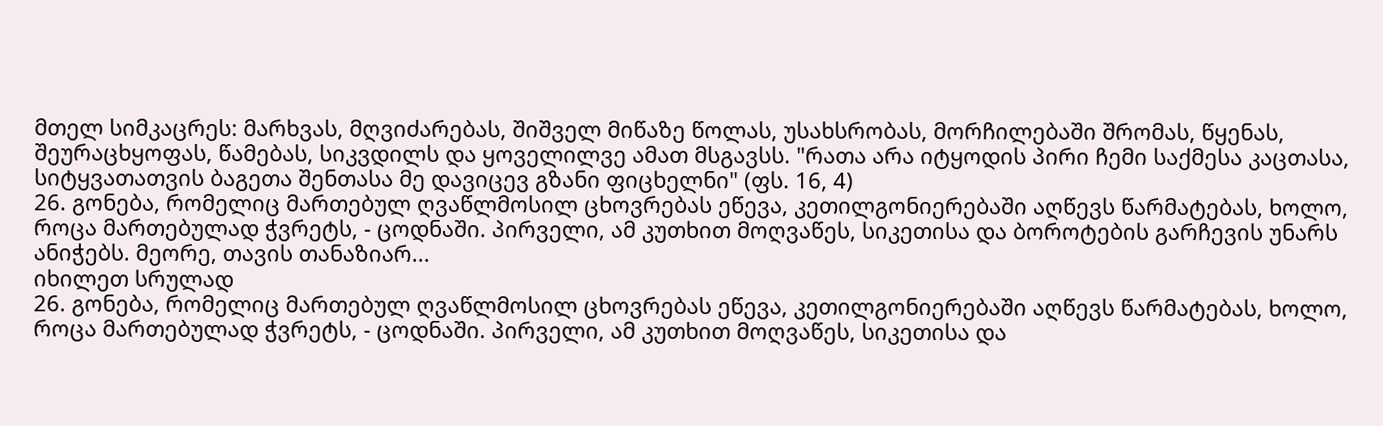მთელ სიმკაცრეს: მარხვას, მღვიძარებას, შიშველ მიწაზე წოლას, უსახსრობას, მორჩილებაში შრომას, წყენას, შეურაცხყოფას, წამებას, სიკვდილს და ყოველილვე ამათ მსგავსს. "რათა არა იტყოდის პირი ჩემი საქმესა კაცთასა, სიტყვათათვის ბაგეთა შენთასა მე დავიცევ გზანი ფიცხელნი" (ფს. 16, 4)
26. გონება, რომელიც მართებულ ღვაწლმოსილ ცხოვრებას ეწევა, კეთილგონიერებაში აღწევს წარმატებას, ხოლო, როცა მართებულად ჭვრეტს, - ცოდნაში. პირველი, ამ კუთხით მოღვაწეს, სიკეთისა და ბოროტების გარჩევის უნარს ანიჭებს. მეორე, თავის თანაზიარ...
იხილეთ სრულად
26. გონება, რომელიც მართებულ ღვაწლმოსილ ცხოვრებას ეწევა, კეთილგონიერებაში აღწევს წარმატებას, ხოლო, როცა მართებულად ჭვრეტს, - ცოდნაში. პირველი, ამ კუთხით მოღვაწეს, სიკეთისა და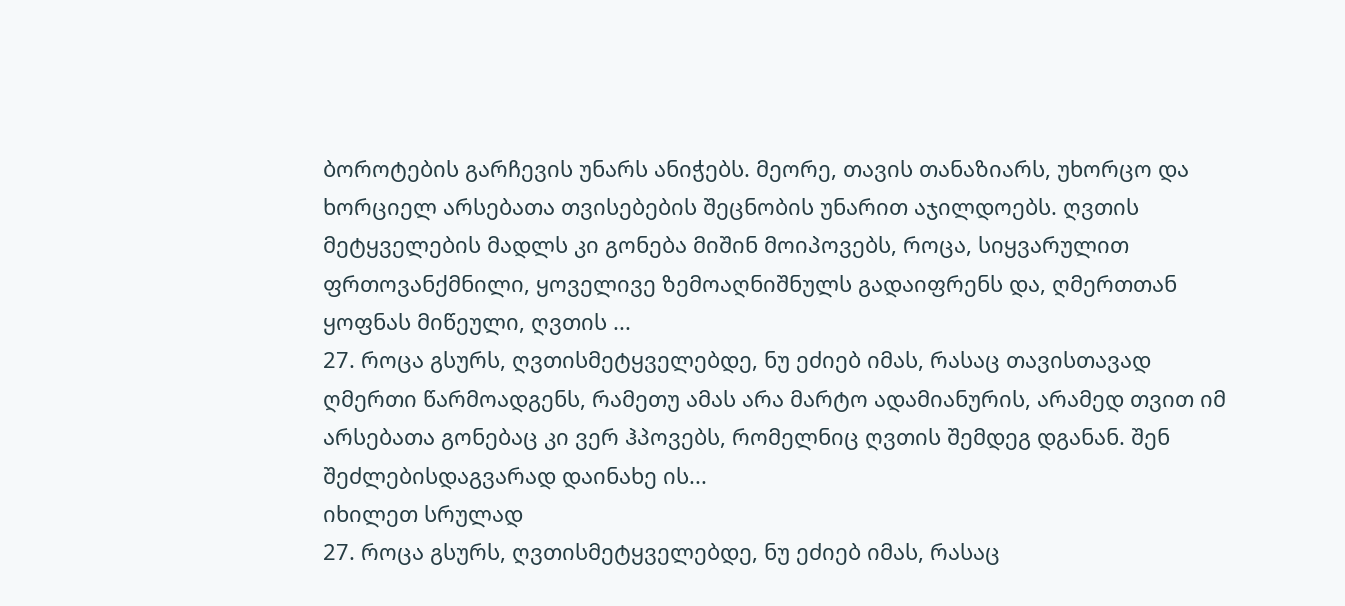ბოროტების გარჩევის უნარს ანიჭებს. მეორე, თავის თანაზიარს, უხორცო და ხორციელ არსებათა თვისებების შეცნობის უნარით აჯილდოებს. ღვთის მეტყველების მადლს კი გონება მიშინ მოიპოვებს, როცა, სიყვარულით ფრთოვანქმნილი, ყოველივე ზემოაღნიშნულს გადაიფრენს და, ღმერთთან ყოფნას მიწეული, ღვთის ...
27. როცა გსურს, ღვთისმეტყველებდე, ნუ ეძიებ იმას, რასაც თავისთავად ღმერთი წარმოადგენს, რამეთუ ამას არა მარტო ადამიანურის, არამედ თვით იმ არსებათა გონებაც კი ვერ ჰპოვებს, რომელნიც ღვთის შემდეგ დგანან. შენ შეძლებისდაგვარად დაინახე ის...
იხილეთ სრულად
27. როცა გსურს, ღვთისმეტყველებდე, ნუ ეძიებ იმას, რასაც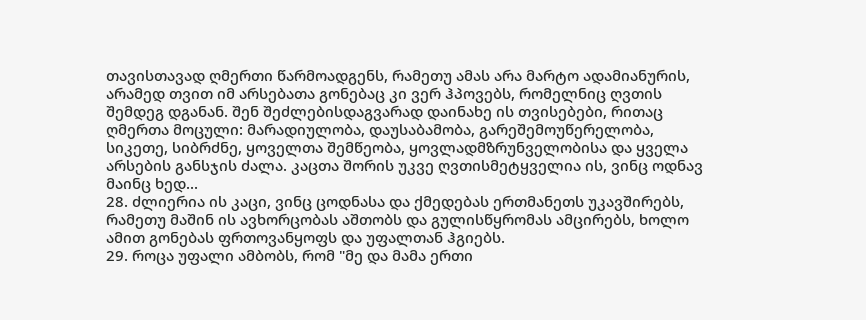თავისთავად ღმერთი წარმოადგენს, რამეთუ ამას არა მარტო ადამიანურის, არამედ თვით იმ არსებათა გონებაც კი ვერ ჰპოვებს, რომელნიც ღვთის შემდეგ დგანან. შენ შეძლებისდაგვარად დაინახე ის თვისებები, რითაც ღმერთა მოცული: მარადიულობა, დაუსაბამობა, გარეშემოუწერელობა, სიკეთე, სიბრძნე, ყოველთა შემწეობა, ყოვლადმზრუნველობისა და ყველა არსების განსჯის ძალა. კაცთა შორის უკვე ღვთისმეტყველია ის, ვინც ოდნავ მაინც ხედ...
28. ძლიერია ის კაცი, ვინც ცოდნასა და ქმედებას ერთმანეთს უკავშირებს, რამეთუ მაშინ ის ავხორცობას აშთობს და გულისწყრომას ამცირებს, ხოლო ამით გონებას ფრთოვანყოფს და უფალთან ჰგიებს.
29. როცა უფალი ამბობს, რომ "მე და მამა ერთი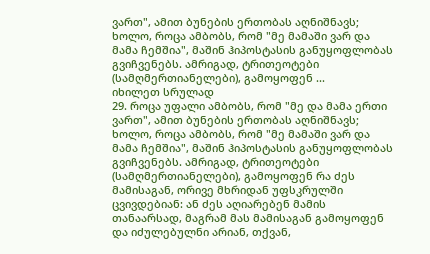ვართ", ამით ბუნების ერთობას აღნიშნავს; ხოლო, როცა ამბობს, რომ "მე მამაში ვარ და მამა ჩემშია", მაშინ ჰიპოსტასის განუყოფლობას გვიჩვენებს. ამრიგად, ტრითეოტები (სამღმერთიანელები), გამოყოფენ ...
იხილეთ სრულად
29. როცა უფალი ამბობს, რომ "მე და მამა ერთი ვართ", ამით ბუნების ერთობას აღნიშნავს; ხოლო, როცა ამბობს, რომ "მე მამაში ვარ და მამა ჩემშია", მაშინ ჰიპოსტასის განუყოფლობას გვიჩვენებს. ამრიგად, ტრითეოტები (სამღმერთიანელები), გამოყოფენ რა ძეს მამისაგან, ორივე მხრიდან უფსკრულში ცვივდებიან: ან ძეს აღიარებენ მამის თანაარსად, მაგრამ მას მამისაგან გამოყოფენ და იძულებულნი არიან, თქვან,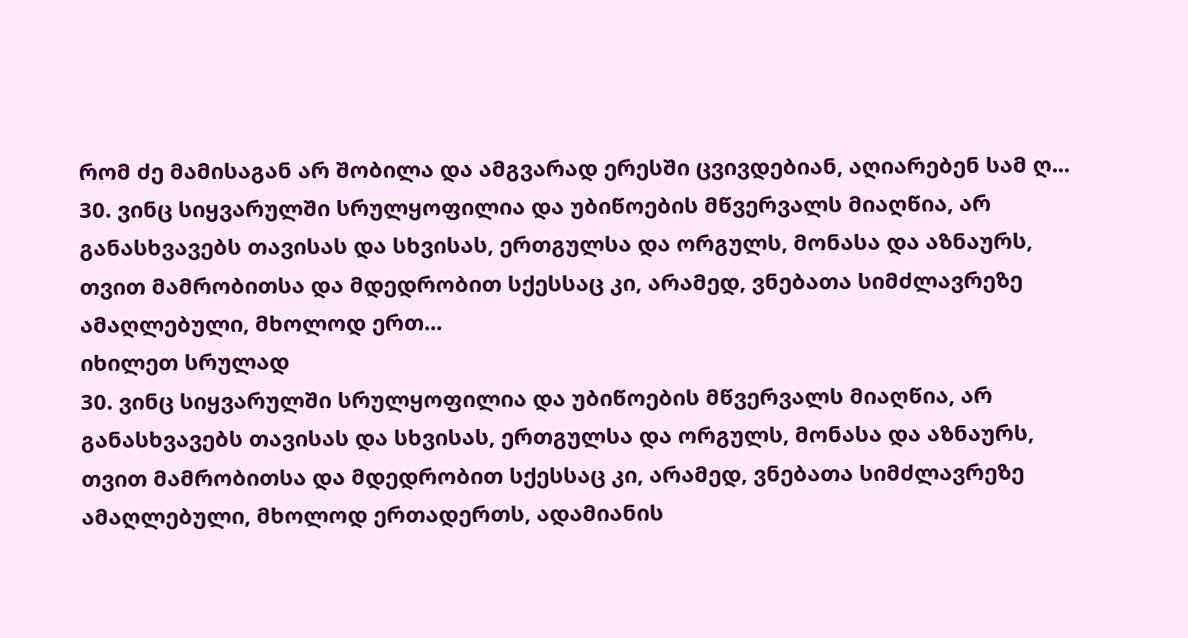რომ ძე მამისაგან არ შობილა და ამგვარად ერესში ცვივდებიან, აღიარებენ სამ ღ...
30. ვინც სიყვარულში სრულყოფილია და უბიწოების მწვერვალს მიაღწია, არ განასხვავებს თავისას და სხვისას, ერთგულსა და ორგულს, მონასა და აზნაურს, თვით მამრობითსა და მდედრობით სქესსაც კი, არამედ, ვნებათა სიმძლავრეზე ამაღლებული, მხოლოდ ერთ...
იხილეთ სრულად
30. ვინც სიყვარულში სრულყოფილია და უბიწოების მწვერვალს მიაღწია, არ განასხვავებს თავისას და სხვისას, ერთგულსა და ორგულს, მონასა და აზნაურს, თვით მამრობითსა და მდედრობით სქესსაც კი, არამედ, ვნებათა სიმძლავრეზე ამაღლებული, მხოლოდ ერთადერთს, ადამიანის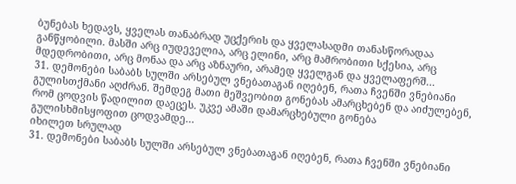ბუნებას ხედავს, ყველას თანაბრად უცქერის და ყველასადმი თანასწორადაა განწყობილი. მასში არც იუდეველია, არც ელინი, არც მამრობითი სქესია, არც მდედრობითი, არც მონაა და არც აზნაური, არამედ ყველგან და ყველაფერშ...
31. დემონები საბაბს სულში არსებულ ვნებათაგან იღებენ, რათა ჩვენში ვნებიანი გულისთქმანი აღძრან. შემდეგ მათი მეშვეობით გონებას ამარცხებენ და აიძულებენ, რომ ცოდვის წადილით დაეცეს. უკვე ამაში დამარცხებული გონება გულისხმისყოფით ცოდვამდე...
იხილეთ სრულად
31. დემონები საბაბს სულში არსებულ ვნებათაგან იღებენ, რათა ჩვენში ვნებიანი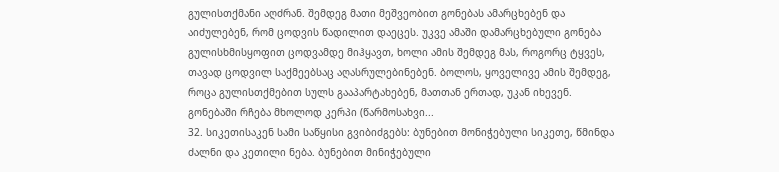გულისთქმანი აღძრან. შემდეგ მათი მეშვეობით გონებას ამარცხებენ და აიძულებენ, რომ ცოდვის წადილით დაეცეს. უკვე ამაში დამარცხებული გონება გულისხმისყოფით ცოდვამდე მიჰყავთ, ხოლი ამის შემდეგ მას, როგორც ტყვეს, თავად ცოდვილ საქმეებსაც აღასრულებინებენ. ბოლოს, ყოველივე ამის შემდეგ, როცა გულისთქმებით სულს გააპარტახებენ, მათთან ერთად, უკან იხევენ. გონებაში რჩება მხოლოდ კერპი (წარმოსახვი...
32. სიკეთისაკენ სამი საწყისი გვიბიძგებს: ბუნებით მონიჭებული სიკეთე, წმინდა ძალნი და კეთილი ნება. ბუნებით მინიჭებული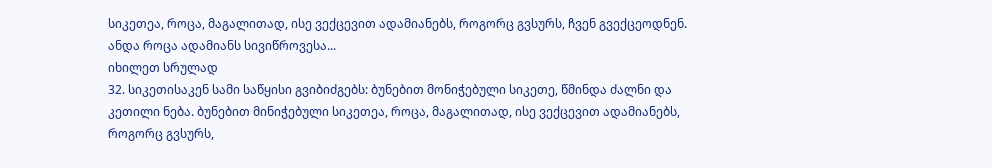სიკეთეა, როცა, მაგალითად, ისე ვექცევით ადამიანებს, როგორც გვსურს, ჩვენ გვექცეოდნენ. ანდა როცა ადამიანს სივიწროვესა...
იხილეთ სრულად
32. სიკეთისაკენ სამი საწყისი გვიბიძგებს: ბუნებით მონიჭებული სიკეთე, წმინდა ძალნი და კეთილი ნება. ბუნებით მინიჭებული სიკეთეა, როცა, მაგალითად, ისე ვექცევით ადამიანებს, როგორც გვსურს,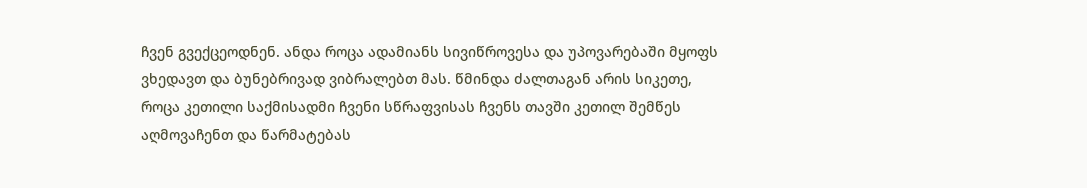ჩვენ გვექცეოდნენ. ანდა როცა ადამიანს სივიწროვესა და უპოვარებაში მყოფს ვხედავთ და ბუნებრივად ვიბრალებთ მას. წმინდა ძალთაგან არის სიკეთე, როცა კეთილი საქმისადმი ჩვენი სწრაფვისას ჩვენს თავში კეთილ შემწეს აღმოვაჩენთ და წარმატებას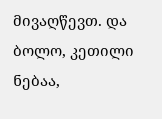მივაღწევთ. და ბოლო, კეთილი ნებაა,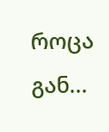როცა გან...